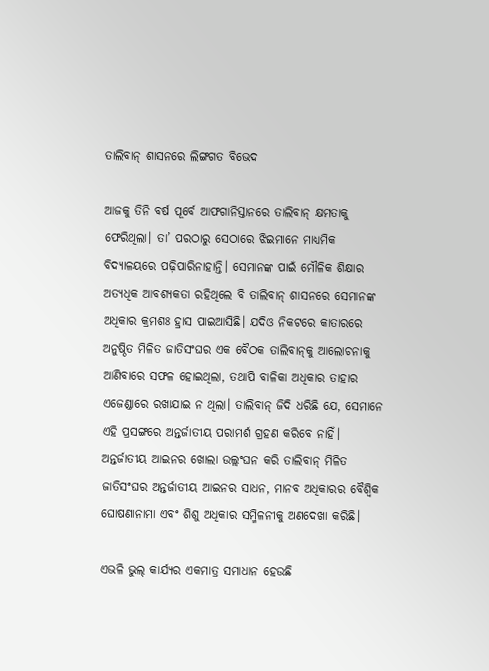ତାଲିବାନ୍‌ ଶାସନରେ ଲିଙ୍ଗଗତ ବିଭେଦ

ଆଜକୁ ତିନି ବର୍ଷ ପୂର୍ବେ ଆଫଗାନିସ୍ତାନରେ ତାଲିବାନ୍‌ କ୍ଷମତାକୁ ଫେରିଥିଲା। ତା’ ପରଠାରୁ ସେଠାରେ ଝିଇମାନେ ମାଧ୍ୟମିକ ବିଦ୍ୟାଳୟରେ ପଢ଼ିପାରିନାହାନ୍ତି। ସେମାନଙ୍କ ପାଇଁ ମୌଳିକ ଶିକ୍ଷାର ଅତ୍ୟଧିକ ଆବଶ୍ୟକତା ରହିଥିଲେ ବି ତାଲିବାନ୍‌ ଶାସନରେ ସେମାନଙ୍କ ଅଧିକାର କ୍ରମଶଃ ହ୍ରାସ ପାଇଆସିଛି। ଯଦିଓ ନିକଟରେ କାତାରରେ ଅନୁଷ୍ଠିତ ମିଳିତ ଜାତିସଂଘର ଏକ ବୈଠକ ତାଲିବାନ୍‌କୁ ଆଲୋଚନାକୁ ଆଣିବାରେ ସଫଳ ହୋଇଥିଲା, ତଥାପି ବାଳିକା ଅଧିକାର ତାହାର ଏଜେଣ୍ଡାରେ ରଖାଯାଇ ନ ଥିଲା। ତାଲିବାନ୍‌ ଜିଦି ଧରିଛି ଯେ, ସେମାନେ ଏହି ପ୍ରସଙ୍ଗରେ ଅନ୍ତର୍ଜାତୀୟ ପରାମର୍ଶ ଗ୍ରହଣ କରିବେ ନାହିଁ। ଅନ୍ତର୍ଜାତୀୟ ଆଇନର ଖୋଲା ଉଲ୍ଲଂଘନ କରି ତାଲିବାନ୍‌ ମିଳିତ ଜାତିସଂଘର ଅନ୍ତର୍ଜାତୀୟ ଆଇନର ସାଧନ, ମାନବ ଅଧିକାରର ବୈଶ୍ୱିକ ଘୋଷଣାନାମା ଏବଂ ଶିଶୁ ଅଧିକାର ସମ୍ମିଳନୀକୁ ଅଣଦେଖା କରିଛି।

ଏଭଳି ଭୁଲ୍‌ କାର୍ଯ୍ୟର ଏକମାତ୍ର ସମାଧାନ ହେଉଛି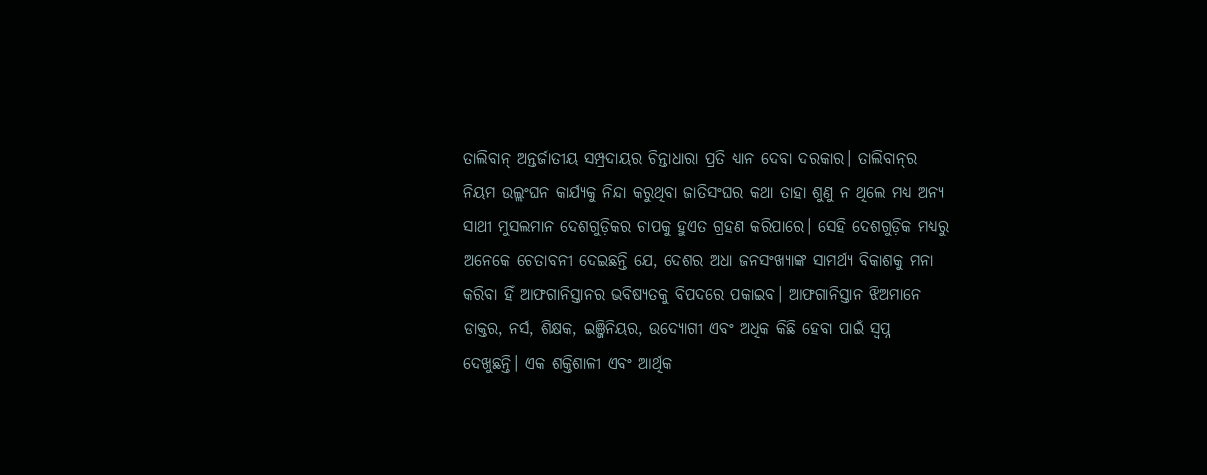ତାଲିବାନ୍‌ ଅନ୍ତର୍ଜାତୀୟ ସମ୍ପ୍ରଦାୟର ଚିନ୍ତାଧାରା ପ୍ରତି ଧ୍ୟାନ ଦେବା ଦରକାର। ତାଲିବାନ୍‌ର ନିୟମ ଉଲ୍ଲଂଘନ କାର୍ଯ୍ୟକୁ ନିନ୍ଦା କରୁଥିବା ଜାତିସଂଘର କଥା ତାହା ଶୁଣୁ ନ ଥିଲେ ମଧ୍ୟ ଅନ୍ୟ ସାଥୀ ମୁସଲମାନ ଦେଶଗୁଡ଼ିକର ଚାପକୁ ହୁଏତ ଗ୍ରହଣ କରିପାରେ। ସେହି ଦେଶଗୁଡ଼ିକ ମଧ୍ୟରୁ ଅନେକେ ଚେତାବନୀ ଦେଇଛନ୍ତି ଯେ, ଦେଶର ଅଧା ଜନସଂଖ୍ୟାଙ୍କ ସାମର୍ଥ୍ୟ ବିକାଶକୁ ମନା କରିବା ହିଁ ଆଫଗାନିସ୍ତାନର ଭବିଷ୍ୟତକୁ ବିପଦରେ ପକାଇବ। ଆଫଗାନିସ୍ତାନ ଝିଅମାନେ ଡାକ୍ତର, ନର୍ସ, ଶିକ୍ଷକ, ଇଞ୍ଜିନିୟର, ଉଦ୍ୟୋଗୀ ଏବଂ ଅଧିକ କିଛି ହେବା ପାଇଁ ସ୍ବପ୍ନ ଦେଖୁଛନ୍ତି। ଏକ ଶକ୍ତିଶାଳୀ ଏବଂ ଆର୍ଥିକ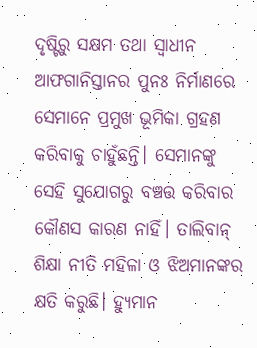ଦୃଷ୍ଟିରୁ ସକ୍ଷମ ତଥା ସ୍ବାଧୀନ ଆଫଗାନିସ୍ତାନର ପୁନଃ ନିର୍ମାଣରେ ସେମାନେ ପ୍ରମୁଖ ଭୂମିକା ଗ୍ରହଣ କରିବାକୁ ଚାହୁଁଛନ୍ତି। ସେମାନଙ୍କୁ ସେହି ସୁଯୋଗରୁ ବଞ୍ଚତ୍ତ କରିବାର କୌଣସ କାରଣ ନାହିଁ। ତାଲିବାନ୍‌ ଶିକ୍ଷା ନୀତି ମହିଳା ଓ ଝିଅମାନଙ୍କର କ୍ଷତି କରୁଛି। ହ୍ୟୁମାନ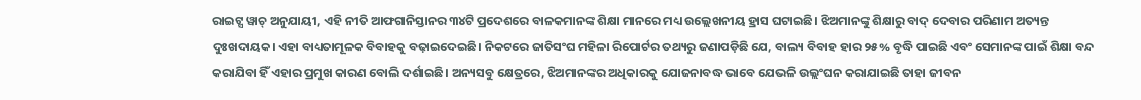ରାଇଟ୍ସ ୱାଚ୍‌ ଅନୁଯାୟୀ, ଏହି ନୀତି ଆଫଗାନିସ୍ତାନର ୩୪ଟି ପ୍ରଦେଶରେ ବାଳକମାନଙ୍କ ଶିକ୍ଷା ମାନରେ ମଧ୍ୟ ଉଲ୍ଲେଖନୀୟ ହ୍ରାସ ଘଟାଇଛି। ଝିଅମାନଙ୍କୁ ଶିକ୍ଷାରୁ ବାଦ୍‌ ଦେବାର ପରିଣାମ ଅତ୍ୟନ୍ତ ଦୁଃଖଦାୟକ। ଏହା ବାଧ୍ୟତାମୂଳକ ବିବାହକୁ ବଢ଼ାଇଦେଇଛି। ନିକଟରେ ଜାତିସଂଘ ମହିଳା ରିପୋର୍ଟର ତଥ୍ୟରୁ ଜଣାପଡ଼ିଛି ଯେ, ବାଲ୍ୟ ବିବାହ ହାର ୨୫% ବୃଦ୍ଧି ପାଇଛି ଏବଂ ସେମାନଙ୍କ ପାଇଁ ଶିକ୍ଷା ବନ୍ଦ କରାଯିବା ହିଁ ଏହାର ପ୍ରମୁଖ କାରଣ ବୋଲି ଦର୍ଶାଇଛି। ଅନ୍ୟସବୁ କ୍ଷେତ୍ରରେ, ଝିଅମାନଙ୍କର ଅଧିକାରକୁ ଯୋଜନାବଦ୍ଧ ଭାବେ ଯେଭଳି ଉଲ୍ଲଂଘନ କରାଯାଇଛି ତାହା ଜୀବନ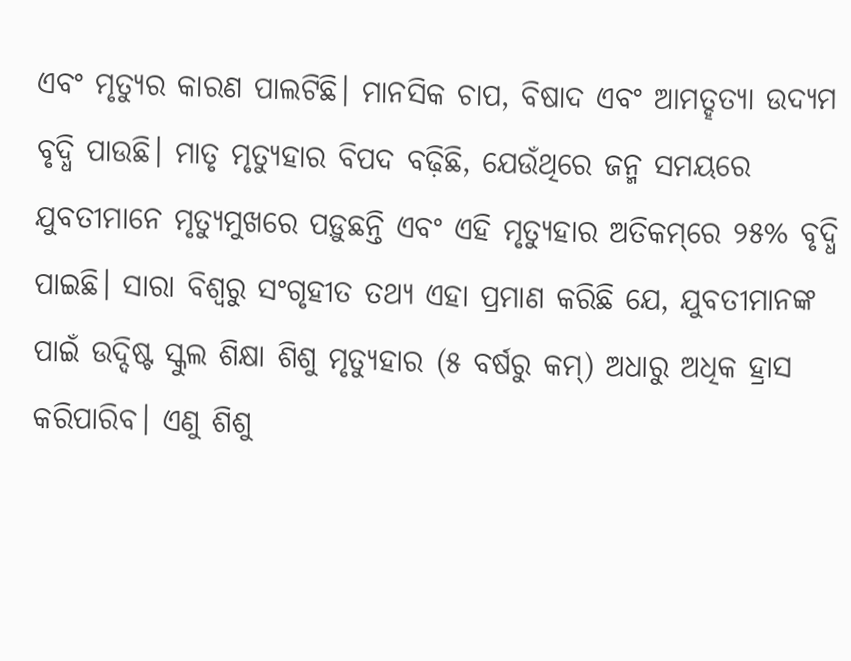ଏବଂ ମୃତ୍ୟୁର କାରଣ ପାଲଟିଛି। ମାନସିକ ଚାପ, ବିଷାଦ ଏବଂ ଆମତ୍ହତ୍ୟା ଉଦ୍ୟମ ବୃଦ୍ଧି ପାଉଛି। ମାତୃ ମୃତ୍ୟୁହାର ବିପଦ ବଢ଼ିଛି, ଯେଉଁଥିରେ ଜନ୍ମ ସମୟରେ ଯୁବତୀମାନେ ମୃତ୍ୟୁମୁଖରେ ପଡ଼ୁଛନ୍ତି ଏବଂ ଏହି ମୃତ୍ୟୁହାର ଅତିକମ୍‌ରେ ୨୫% ବୃଦ୍ଧି ପାଇଛି। ସାରା ବିଶ୍ୱରୁ ସଂଗୃହୀତ ତଥ୍ୟ ଏହା ପ୍ରମାଣ କରିଛି ଯେ, ଯୁବତୀମାନଙ୍କ ପାଇଁ ଉଦ୍ଦିଷ୍ଟ ସ୍କୁଲ ଶିକ୍ଷା ଶିଶୁ ମୃତ୍ୟୁହାର (୫ ବର୍ଷରୁ କମ୍‌) ଅଧାରୁ ଅଧିକ ହ୍ରାସ କରିପାରିବ। ଏଣୁ ଶିଶୁ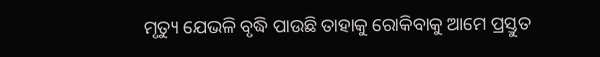ମୃତ୍ୟୁ ଯେଭଳି ବୃଦ୍ଧି ପାଉଛି ତାହାକୁ ରୋକିବାକୁ ଆମେ ପ୍ରସ୍ତୁତ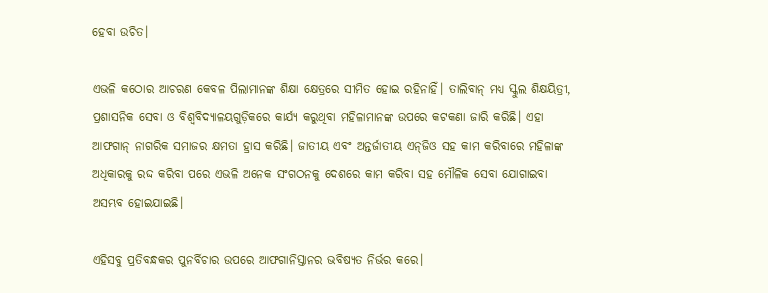ହେବା ଉଚିତ।

ଏଭଳି କଠୋର ଆଚରଣ କେବଳ ପିଲାମାନଙ୍କ ଶିକ୍ଷା କ୍ଷେତ୍ରରେ ସୀମିତ ହୋଇ ରହିନାହିଁ। ତାଲିବାନ୍‌ ମଧ୍ୟ ସ୍କୁଲ ଶିକ୍ଷୟିତ୍ରୀ, ପ୍ରଶାସନିକ ସେବା ଓ ବିଶ୍ୱବିଦ୍ୟାଳୟଗୁଡ଼ିକରେ କାର୍ଯ୍ୟ କରୁଥିବା ମହିଳାମାନଙ୍କ ଉପରେ କଟକଣା ଜାରି କରିଛି। ଏହା ଆଫଗାନ୍‌ ନାଗରିକ ସମାଜର କ୍ଷମତା ହ୍ରାସ କରିଛି। ଜାତୀୟ ଏବଂ ଅନ୍ତର୍ଜାତୀୟ ଏନ୍‌ଜିଓ ସହ କାମ କରିବାରେ ମହିଳାଙ୍କ ଅଧିକାରକୁ ରଦ୍ଦ କରିବା ପରେ ଏଭଳି ଅନେକ ସଂଗଠନକୁ ଦେଶରେ କାମ କରିବା ସହ ମୌଳିକ ସେବା ଯୋଗାଇବା ଅସମ୍ଭବ ହୋଇଯାଇଛି।

ଏହିସବୁ ପ୍ରତିବନ୍ଧକର ପୁନର୍ବିଚାର ଉପରେ ଆଫଗାନିସ୍ତାନର ଭବିଷ୍ୟତ ନିର୍ଭର କରେ।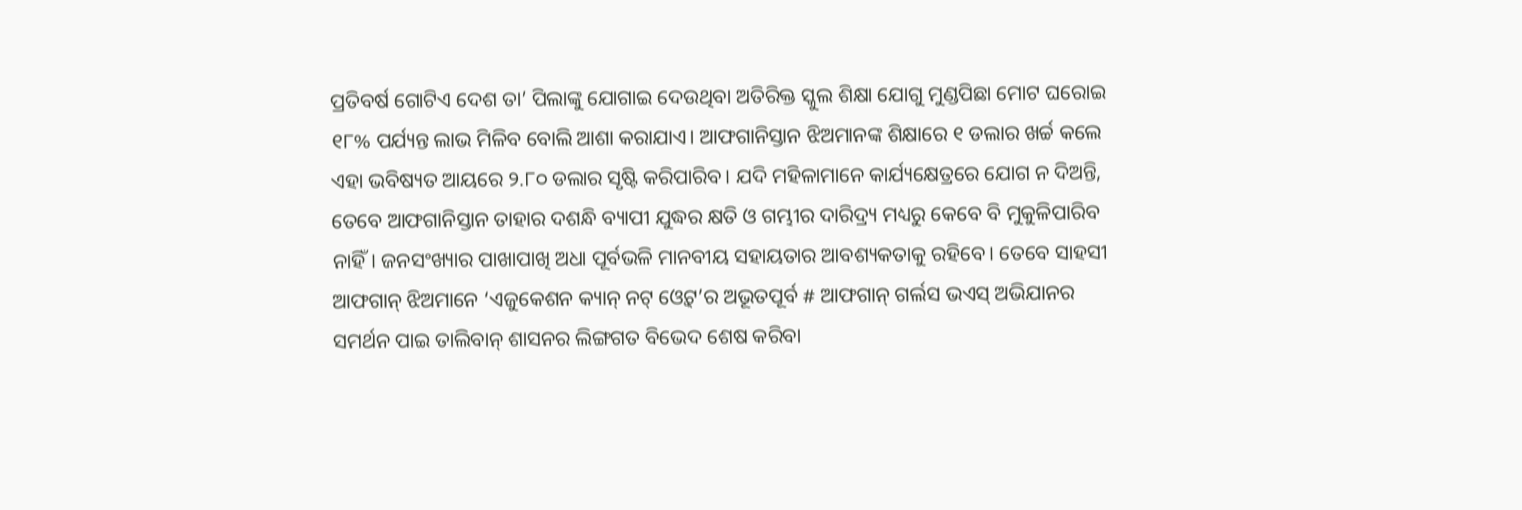ପ୍ରତିବର୍ଷ ଗୋଟିଏ ଦେଶ ତା’ ପିଲାଙ୍କୁ ଯୋଗାଇ ଦେଉଥିବା ଅତିରିକ୍ତ ସ୍କୁଲ ଶିକ୍ଷା ଯୋଗୁ ମୁଣ୍ଡପିଛା ମୋଟ ଘରୋଇ ୧୮% ପର୍ଯ୍ୟନ୍ତ ଲାଭ ମିଳିବ ବୋଲି ଆଶା କରାଯାଏ। ଆଫଗାନିସ୍ତାନ ଝିଅମାନଙ୍କ ଶିକ୍ଷାରେ ୧ ଡଲାର ଖର୍ଚ୍ଚ କଲେ ଏହା ଭବିଷ୍ୟତ ଆୟରେ ୨.୮୦ ଡଲାର ସୃଷ୍ଟି କରିପାରିବ। ଯଦି ମହିଳାମାନେ କାର୍ଯ୍ୟକ୍ଷେତ୍ରରେ ଯୋଗ ନ ଦିଅନ୍ତି, ତେବେ ଆଫଗାନିସ୍ତାନ ତାହାର ଦଶନ୍ଧି ବ୍ୟାପୀ ଯୁଦ୍ଧର କ୍ଷତି ଓ ଗମ୍ଭୀର ଦାରିଦ୍ର୍ୟ ମଧ୍ୟରୁ କେବେ ବି ମୁକୁଳିପାରିବ ନାହିଁ। ଜନସଂଖ୍ୟାର ପାଖାପାଖି ଅଧା ପୂର୍ବଭଳି ମାନବୀୟ ସହାୟତାର ଆବଶ୍ୟକତାକୁ ରହିବେ। ତେବେ ସାହସୀ ଆଫଗାନ୍‌ ଝିଅମାନେ ‘ଏଜୁକେଶନ କ୍ୟାନ୍‌ ନଟ୍‌ ଓ୍ବେଟ୍‌’ର ଅଭୂତପୂର୍ବ # ଆଫଗାନ୍‌ ଗର୍ଲସ ଭଏସ୍‌ ଅଭିଯାନର ସମର୍ଥନ ପାଇ ତାଲିବାନ୍‌ ଶାସନର ଲିଙ୍ଗଗତ ବିଭେଦ ଶେଷ କରିବା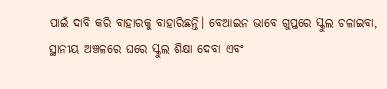ପାଇଁ ଦାବି କରି ବାହାରକୁ ବାହାରିଛନ୍ତି। ବେଆଇନ ଭାବେ ଗୁପ୍ତରେ ସ୍କୁଲ ଚଳାଇବା, ସ୍ଥାନୀୟ ଅଞ୍ଚଳରେ ଘରେ ସ୍କୁଲ ଶିକ୍ଷା ଦେବା ଏବଂ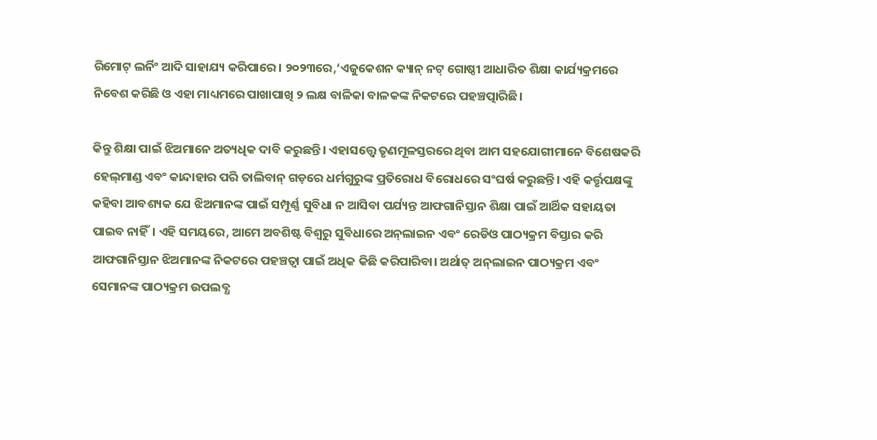ରିମୋଟ୍‌ ଲର୍ନିଂ ଆଦି ସାହାଯ୍ୟ କରିପାରେ। ୨୦୨୩ରେ,‘ଏଜୁକେଶନ କ୍ୟାନ୍‌ ନଟ୍‌ ଗୋଷ୍ଠୀ ଆଧାରିତ ଶିକ୍ଷା କାର୍ଯ୍ୟକ୍ରମରେ ନିବେଶ କରିଛି ଓ ଏହା ମାଧ୍ୟମରେ ପାଖାପାଖି ୨ ଲକ୍ଷ ବାଳିକା ବାଳକଙ୍କ ନିକଟରେ ପହଞ୍ଚତ୍ପାରିଛି।

କିନ୍ତୁ ଶିକ୍ଷା ପାଇଁ ଝିଅମାନେ ଅତ୍ୟଧିକ ଦାବି କରୁଛନ୍ତି। ଏହାସତ୍ତ୍ୱେ ତୃଣମୂଳସ୍ତରରେ ଥିବା ଆମ ସହଯୋଗୀମାନେ ବିଶେଷକରି ହେଲ୍‌ମାଣ୍ଡ ଏବଂ କାନ୍ଦାହାର ପରି ତାଲିବାନ୍‌ ଗଡ଼ରେ ଧର୍ମଗୁରୁଙ୍କ ପ୍ରତିରୋଧ ବିରୋଧରେ ସଂଘର୍ଷ କରୁଛନ୍ତି। ଏହି କର୍ତ୍ତୃପକ୍ଷଙ୍କୁ କହିବା ଆବଶ୍ୟକ ଯେ ଝିଅମାନଙ୍କ ପାଇଁ ସମ୍ପୂର୍ଣ୍ଣ ସୁବିଧା ନ ଆସିବା ପର୍ଯ୍ୟନ୍ତ ଆଫଗାନିସ୍ତାନ ଶିକ୍ଷା ପାଇଁ ଆର୍ଥିକ ସହାୟତା ପାଇବ ନାହିଁ। ଏହି ସମୟରେ, ଆମେ ଅବଶିଷ୍ଟ ବିଶ୍ୱରୁ ସୁବିଧାରେ ଅନ୍‌ଲାଇନ ଏବଂ ରେଡିଓ ପାଠ୍ୟକ୍ରମ ବିସ୍ତାର କରି ଆଫଗାନିସ୍ତାନ ଝିଅମାନଙ୍କ ନିକଟରେ ପହଞ୍ଚତ୍ବା ପାଇଁ ଅଧିକ କିଛି କରିପାରିବା। ଅର୍ଥାତ୍‌ ଅନ୍‌ଲାଇନ ପାଠ୍ୟକ୍ରମ ଏବଂ ସେମାନଙ୍କ ପାଠ୍ୟକ୍ରମ ଉପଲବ୍ଧ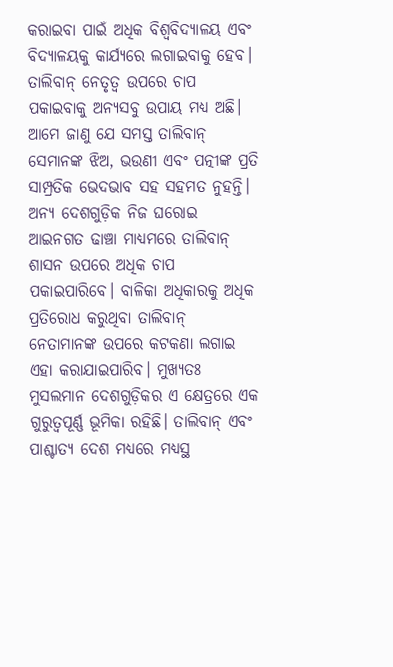କରାଇବା ପାଇଁ ଅଧିକ ବିଶ୍ୱବିଦ୍ୟାଳୟ ଏବଂ ବିଦ୍ୟାଳୟକୁ କାର୍ଯ୍ୟରେ ଲଗାଇବାକୁ ହେବ। ତାଲିବାନ୍‌ ନେତୃତ୍ୱ ଉପରେ ଚାପ ପକାଇବାକୁ ଅନ୍ୟସବୁ ଉପାୟ ମଧ୍ୟ ଅଛି। ଆମେ ଜାଣୁ ଯେ ସମସ୍ତ ତାଲିବାନ୍‌ ସେମାନଙ୍କ ଝିଅ, ଭଉଣୀ ଏବଂ ପତ୍ନୀଙ୍କ ପ୍ରତି ସାମ୍ପ୍ରତିକ ଭେଦଭାବ ସହ ସହମତ ନୁହନ୍ତି। ଅନ୍ୟ ଦେଶଗୁଡ଼ିକ ନିଜ ଘରୋଇ ଆଇନଗତ ଢାଞ୍ଚା ମାଧ୍ୟମରେ ତାଲିବାନ୍‌ ଶାସନ ଉପରେ ଅଧିକ ଚାପ ପକାଇପାରିବେ। ବାଳିକା ଅଧିକାରକୁ ଅଧିକ ପ୍ରତିରୋଧ କରୁଥିବା ତାଲିବାନ୍‌ ନେତାମାନଙ୍କ ଉପରେ କଟକଣା ଲଗାଇ ଏହା କରାଯାଇପାରିବ। ମୁଖ୍ୟତଃ ମୁସଲମାନ ଦେଶଗୁଡ଼ିକର ଏ କ୍ଷେତ୍ରରେ ଏକ ଗୁରୁତ୍ୱପୂର୍ଣ୍ଣ ଭୂମିକା ରହିଛି। ତାଲିବାନ୍‌ ଏବଂ ପାଶ୍ଚାତ୍ୟ ଦେଶ ମଧ୍ୟରେ ମଧ୍ୟସ୍ଥ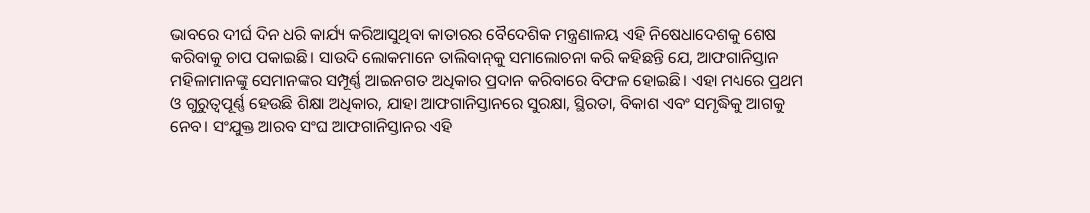ଭାବରେ ଦୀର୍ଘ ଦିନ ଧରି କାର୍ଯ୍ୟ କରିଆସୁଥିବା କାତାରର ବୈଦେଶିକ ମନ୍ତ୍ରଣାଳୟ ଏହି ନିଷେଧାଦେଶକୁ ଶେଷ କରିବାକୁ ଚାପ ପକାଇଛି। ସାଉଦି ଲୋକମାନେ ତାଲିବାନ୍‌କୁ ସମାଲୋଚନା କରି କହିଛନ୍ତି ଯେ, ଆଫଗାନିସ୍ତାନ ମହିଳାମାନଙ୍କୁ ସେମାନଙ୍କର ସମ୍ପୂର୍ଣ୍ଣ ଆଇନଗତ ଅଧିକାର ପ୍ରଦାନ କରିବାରେ ବିଫଳ ହୋଇଛି। ଏହା ମଧ୍ୟରେ ପ୍ରଥମ ଓ ଗୁରୁତ୍ୱପୂର୍ଣ୍ଣ ହେଉଛି ଶିକ୍ଷା ଅଧିକାର, ଯାହା ଆଫଗାନିସ୍ତାନରେ ସୁରକ୍ଷା, ସ୍ଥିରତା, ବିକାଶ ଏବଂ ସମୃଦ୍ଧିକୁ ଆଗକୁ ନେବ। ସଂଯୁକ୍ତ ଆରବ ସଂଘ ଆଫଗାନିସ୍ତାନର ଏହି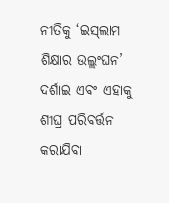ନୀତିକୁ ‘ଇସ୍‌ଲାମ ଶିକ୍ଷାର ଉଲ୍ଲଂଘନ’ ଦର୍ଶାଇ ଏବଂ ଏହାକୁ ଶୀଘ୍ର ପରିବର୍ତ୍ତନ କରାଯିବା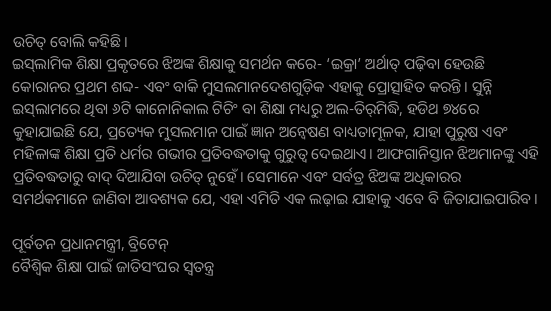ଉଚିତ୍‌ ବୋଲି କହିଛି।
ଇସ୍‌ଲାମିକ ଶିକ୍ଷା ପ୍ରକୃତରେ ଝିଅଙ୍କ ଶିକ୍ଷାକୁ ସମର୍ଥନ କରେ- ‘ଇକ୍ରା’ ଅର୍ଥାତ୍‌ ପଢ଼ିବା ହେଉଛି କୋରାନର ପ୍ରଥମ ଶବ୍ଦ- ଏବଂ ବାକି ମୁସଲମାନଦେଶଗୁଡ଼ିକ ଏହାକୁ ପ୍ରୋତ୍ସାହିତ କରନ୍ତି। ସୁନ୍ନି ଇସ୍‌ଲାମରେ ଥିବା ୬ଟି କାନୋନିକାଲ ଟିଚିଂ ବା ଶିକ୍ଷା ମଧ୍ୟରୁ ଅଲ-ତିର୍‌ମିଦ୍ଧି, ହଡିଥ ୭୪ରେ କୁହାଯାଇଛି ଯେ, ପ୍ରତ୍ୟେକ ମୁସଲମାନ ପାଇଁ ଜ୍ଞାନ ଅନ୍ବେଷଣ ବାଧ୍ୟତାମୂଳକ, ଯାହା ପୁରୁଷ ଏବଂ ମହିଳାଙ୍କ ଶିକ୍ଷା ପ୍ରତି ଧର୍ମର ଗଭୀର ପ୍ରତିବଦ୍ଧତାକୁ ଗୁରୁତ୍ୱ ଦେଇଥାଏ। ଆଫଗାନିସ୍ତାନ ଝିଅମାନଙ୍କୁ ଏହି ପ୍ରତିବଦ୍ଧତାରୁ ବାଦ୍‌ ଦିଆଯିବା ଉଚିତ୍‌ ନୁହେଁ। ସେମାନେ ଏବଂ ସର୍ବତ୍ର ଝିଅଙ୍କ ଅଧିକାରର ସମର୍ଥକମାନେ ଜାଣିବା ଆବଶ୍ୟକ ଯେ, ଏହା ଏମିତି ଏକ ଲଢ଼ାଇ ଯାହାକୁ ଏବେ ବି ଜିତାଯାଇପାରିବ।

ପୂର୍ବତନ ପ୍ରଧାନମନ୍ତ୍ରୀ, ବ୍ରିଟେନ୍‌
ବୈଶ୍ୱିକ ଶିକ୍ଷା ପାଇଁ ଜାତିସଂଘର ସ୍ବତନ୍ତ୍ର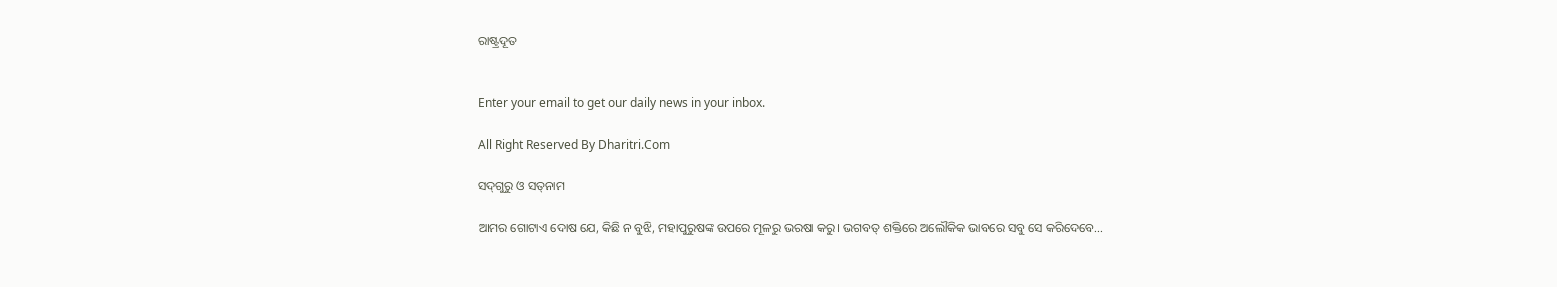ରାଷ୍ଟ୍ରଦୂତ


Enter your email to get our daily news in your inbox.

All Right Reserved By Dharitri.Com

ସଦ୍‌ଗୁରୁ ଓ ସତ୍‌ନାମ

ଆମର ଗୋଟାଏ ଦୋଷ ଯେ, କିଛି ନ ବୁଝି, ମହାପୁରୁଷଙ୍କ ଉପରେ ମୂଳରୁ ଭରଷା କରୁ। ଭଗବତ୍‌ ଶକ୍ତିରେ ଅଲୌକିକ ଭାବରେ ସବୁ ସେ କରିଦେବେ...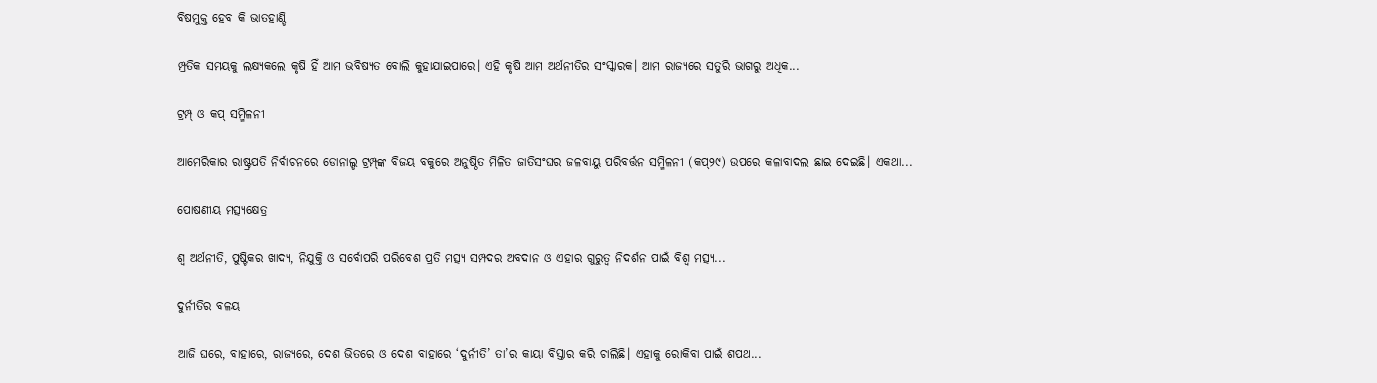ବିଷମୁକ୍ତ ହେବ କି ଭାତହାଣ୍ଡି

ମ୍ପ୍ରତିକ ସମୟକୁ ଲକ୍ଷ୍ୟକଲେ କୃଷି ହିଁ ଆମ ଭବିଷ୍ୟତ ବୋଲି କୁହାଯାଇପାରେ। ଏହି କୃଷି ଆମ ଅର୍ଥନୀତିର ସଂସ୍କାରକ। ଆମ ରାଜ୍ୟରେ ସତୁରି ଭାଗରୁ ଅଧିକ...

ଟ୍ରମ୍ପ୍‌ ଓ କପ୍‌ ସମ୍ମିଳନୀ

ଆମେରିକାର ରାଷ୍ଟ୍ରପତି ନିର୍ବାଚନରେ ଡୋନାଲ୍ଡ ଟ୍ରମ୍ପ୍‌ଙ୍କ ବିଜୟ ବକୁରେ ଅନୁଷ୍ଠିତ ମିଳିତ ଜାତିସଂଘର ଜଳବାୟୁ ପରିବର୍ତ୍ତନ ସମ୍ମିଳନୀ (କପ୍‌୨୯) ଉପରେ କଳାବାଦଲ ଛାଇ ଦେଇଛି। ଏକଥା...

ପୋଷଣୀୟ ମତ୍ସ୍ୟକ୍ଷେତ୍ର

ଶ୍ୱ ଅର୍ଥନୀତି, ପୁଷ୍ଟିକର ଖାଦ୍ୟ, ନିଯୁକ୍ତି ଓ ସର୍ବୋପରି ପରିବେଶ ପ୍ରତି ମତ୍ସ୍ୟ ସମ୍ପଦର ଅବଦାନ ଓ ଏହାର ଗୁରୁତ୍ୱ ନିଦର୍ଶନ ପାଇଁ ବିଶ୍ୱ ମତ୍ସ୍ୟ...

ଦୁର୍ନୀତିର ବଳୟ

ଆଜି ଘରେ, ବାହାରେ, ରାଜ୍ୟରେ, ଦେଶ ଭିତରେ ଓ ଦେଶ ବାହାରେ ‘ଦୁର୍ନୀତି’ ତା’ର କାୟା ବିସ୍ତାର କରି ଚାଲିଛି। ଏହାକୁ ରୋକିବା ପାଇଁ ଶପଥ...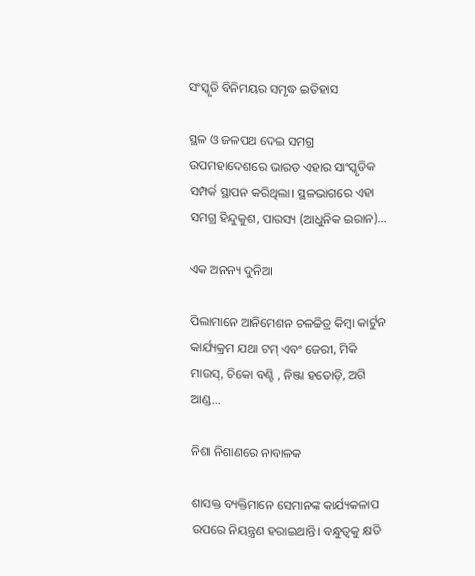ସଂସ୍କୃତି ବିନିମୟର ସମୃଦ୍ଧ ଇତିହାସ

ସ୍ଥଳ ଓ ଜଳପଥ ଦେଇ ସମଗ୍ର ଉପମହାଦେଶରେ ଭାରତ ଏହାର ସାଂସ୍କୃତିକ ସମ୍ପର୍କ ସ୍ଥାପନ କରିଥିଲା। ସ୍ଥଳଭାଗରେ ଏହା ସମଗ୍ର ହିନ୍ଦୁକୁଶ, ପାରସ୍ୟ (ଆଧୁନିକ ଇରାନ)...

ଏକ ଅନନ୍ୟ ଦୁନିଆ

ପିଲାମାନେ ଆନିମେଶନ ଚଳଚ୍ଚିତ୍ର କିମ୍ବା କାର୍ଟୁନ କାର୍ଯ୍ୟକ୍ରମ ଯଥା ଟମ୍‌ ଏବଂ ଜେରୀ, ମିକି ମାଉସ୍‌, ଚିକୋ ବଣ୍ଟି , ନିଞ୍ଜା ହତୋଡ଼ି, ଅଗି ଆଣ୍ଡ...

ନିଶା ନିଶାଣରେ ନାବାଳକ

ଶାସକ୍ତ ବ୍ୟକ୍ତିମାନେ ସେମାନଙ୍କ କାର୍ଯ୍ୟକଳାପ ଉପରେ ନିୟନ୍ତ୍ରଣ ହରାଇଥାନ୍ତି। ବନ୍ଧୁତ୍ୱକୁ କ୍ଷତି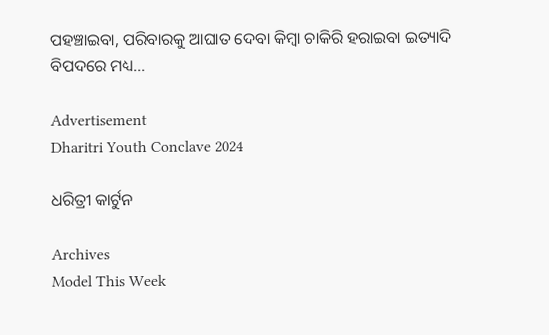ପହଞ୍ଚାଇବା, ପରିବାରକୁ ଆଘାତ ଦେବା କିମ୍ବା ଚାକିରି ହରାଇବା ଇତ୍ୟାଦି ବିପଦରେ ମଧ୍ୟ...

Advertisement
Dharitri Youth Conclave 2024

ଧରିତ୍ରୀ କାର୍ଟୁନ

Archives
Model This Week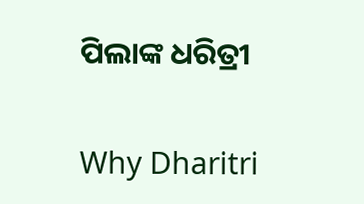ପିଲାଙ୍କ ଧରିତ୍ରୀ

Why Dharitri